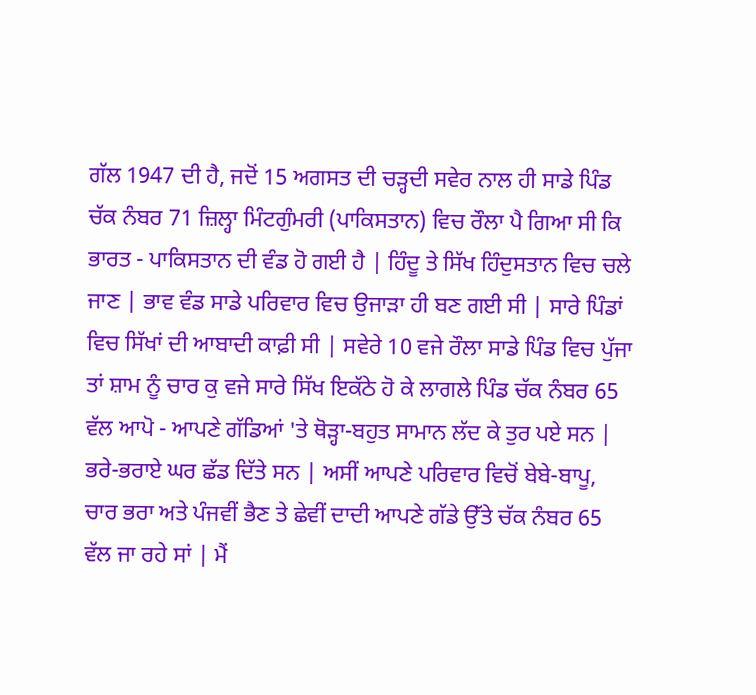ਗੱਲ 1947 ਦੀ ਹੈ, ਜਦੋਂ 15 ਅਗਸਤ ਦੀ ਚੜ੍ਹਦੀ ਸਵੇਰ ਨਾਲ ਹੀ ਸਾਡੇ ਪਿੰਡ ਚੱਕ ਨੰਬਰ 71 ਜ਼ਿਲ੍ਹਾ ਮਿੰਟਗੁੰਮਰੀ (ਪਾਕਿਸਤਾਨ) ਵਿਚ ਰੌਲਾ ਪੈ ਗਿਆ ਸੀ ਕਿ ਭਾਰਤ - ਪਾਕਿਸਤਾਨ ਦੀ ਵੰਡ ਹੋ ਗਈ ਹੈ | ਹਿੰਦੂ ਤੇ ਸਿੱਖ ਹਿੰਦੁਸਤਾਨ ਵਿਚ ਚਲੇ ਜਾਣ | ਭਾਵ ਵੰਡ ਸਾਡੇ ਪਰਿਵਾਰ ਵਿਚ ਉਜਾੜਾ ਹੀ ਬਣ ਗਈ ਸੀ | ਸਾਰੇ ਪਿੰਡਾਂ ਵਿਚ ਸਿੱਖਾਂ ਦੀ ਆਬਾਦੀ ਕਾਫ਼ੀ ਸੀ | ਸਵੇਰੇ 10 ਵਜੇ ਰੌਲਾ ਸਾਡੇ ਪਿੰਡ ਵਿਚ ਪੁੱਜਾ ਤਾਂ ਸ਼ਾਮ ਨੂੰ ਚਾਰ ਕੁ ਵਜੇ ਸਾਰੇ ਸਿੱਖ ਇਕੱਠੇ ਹੋ ਕੇ ਲਾਗਲੇ ਪਿੰਡ ਚੱਕ ਨੰਬਰ 65 ਵੱਲ ਆਪੋ - ਆਪਣੇ ਗੱਡਿਆਂ 'ਤੇ ਥੋੜ੍ਹਾ-ਬਹੁਤ ਸਾਮਾਨ ਲੱਦ ਕੇ ਤੁਰ ਪਏ ਸਨ | ਭਰੇ-ਭਰਾਏ ਘਰ ਛੱਡ ਦਿੱਤੇ ਸਨ | ਅਸੀਂ ਆਪਣੇ ਪਰਿਵਾਰ ਵਿਚੋਂ ਬੇਬੇ-ਬਾਪੂ, ਚਾਰ ਭਰਾ ਅਤੇ ਪੰਜਵੀਂ ਭੈਣ ਤੇ ਛੇਵੀਂ ਦਾਦੀ ਆਪਣੇ ਗੱਡੇ ਉੱਤੇ ਚੱਕ ਨੰਬਰ 65 ਵੱਲ ਜਾ ਰਹੇ ਸਾਂ | ਮੈਂ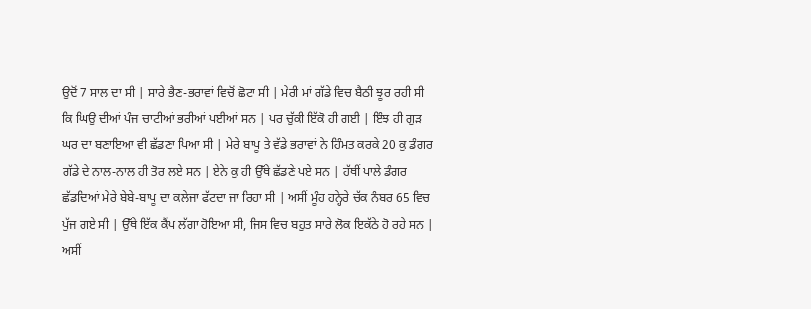ਉਦੋਂ 7 ਸਾਲ ਦਾ ਸੀ | ਸਾਰੇ ਭੈਣ-ਭਰਾਵਾਂ ਵਿਚੋਂ ਛੋਟਾ ਸੀ | ਮੇਰੀ ਮਾਂ ਗੱਡੇ ਵਿਚ ਬੈਠੀ ਝੂਰ ਰਹੀ ਸੀ ਕਿ ਘਿਉ ਦੀਆਂ ਪੰਜ ਚਾਟੀਆਂ ਭਰੀਆਂ ਪਈਆਂ ਸਨ | ਪਰ ਚੁੱਕੀ ਇੱਕੋ ਹੀ ਗਈ | ਇੰਝ ਹੀ ਗੁੜ ਘਰ ਦਾ ਬਣਾਇਆ ਵੀ ਛੱਡਣਾ ਪਿਆ ਸੀ | ਮੇਰੇ ਬਾਪੂ ਤੇ ਵੱਡੇ ਭਰਾਵਾਂ ਨੇ ਹਿੰਮਤ ਕਰਕੇ 20 ਕੁ ਡੰਗਰ ਗੱਡੇ ਦੇ ਨਾਲ-ਨਾਲ ਹੀ ਤੋਰ ਲਏ ਸਨ | ਏਨੇ ਕੁ ਹੀ ਉੱਥੇ ਛੱਡਣੇ ਪਏ ਸਨ | ਹੱਥੀਂ ਪਾਲੇ ਡੰਗਰ ਛੱਡਦਿਆਂ ਮੇਰੇ ਬੇਬੇ-ਬਾਪੂ ਦਾ ਕਲੇਜਾ ਫੱਟਦਾ ਜਾ ਰਿਹਾ ਸੀ | ਅਸੀਂ ਮੂੰਹ ਹਨ੍ਹੇਰੇ ਚੱਕ ਨੰਬਰ 65 ਵਿਚ ਪੁੱਜ ਗਏ ਸੀ | ਉੱਥੇ ਇੱਕ ਕੈਂਪ ਲੱਗਾ ਹੋਇਆ ਸੀ, ਜਿਸ ਵਿਚ ਬਹੁਤ ਸਾਰੇ ਲੋਕ ਇਕੱਠੇ ਹੋ ਰਹੇ ਸਨ | ਅਸੀਂ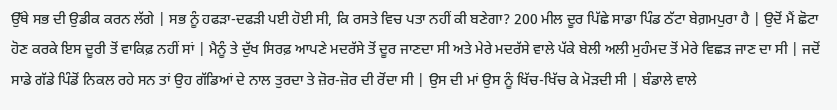ਉੱਥੇ ਸਭ ਦੀ ਉਡੀਕ ਕਰਨ ਲੱਗੇ | ਸਭ ਨੂੰ ਹਫੜਾ-ਦਫੜੀ ਪਈ ਹੋਈ ਸੀ, ਕਿ ਰਸਤੇ ਵਿਚ ਪਤਾ ਨਹੀਂ ਕੀ ਬਣੇਗਾ? 200 ਮੀਲ ਦੂਰ ਪਿੱਛੇ ਸਾਡਾ ਪਿੰਡ ਠੱਟਾ ਬੇਗ਼ਮਪੁਰਾ ਹੈ | ਉਦੋਂ ਮੈਂ ਛੋਟਾ ਹੋਣ ਕਰਕੇ ਇਸ ਦੂਰੀ ਤੋਂ ਵਾਕਿਫ਼ ਨਹੀਂ ਸਾਂ | ਮੈਨੂੰ ਤੇ ਦੁੱਖ ਸਿਰਫ਼ ਆਪਣੇ ਮਦਰੱਸੇ ਤੋਂ ਦੂਰ ਜਾਣਦਾ ਸੀ ਅਤੇ ਮੇਰੇ ਮਦਰੱਸੇ ਵਾਲੇ ਪੱਕੇ ਬੇਲੀ ਅਲੀ ਮੁਹੰਮਦ ਤੋਂ ਮੇਰੇ ਵਿਛੜ ਜਾਣ ਦਾ ਸੀ | ਜਦੋਂ ਸਾਡੇ ਗੱਡੇ ਪਿੰਡੋਂ ਨਿਕਲ ਰਹੇ ਸਨ ਤਾਂ ਉਹ ਗੱਡਿਆਂ ਦੇ ਨਾਲ ਤੁਰਦਾ ਤੇ ਜ਼ੋਰ-ਜ਼ੋਰ ਦੀ ਰੋਂਦਾ ਸੀ | ਉਸ ਦੀ ਮਾਂ ਉਸ ਨੂੰ ਖਿੱਚ-ਖਿੱਚ ਕੇ ਮੋੜਦੀ ਸੀ | ਬੰਡਾਲੇ ਵਾਲੇ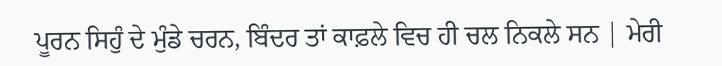ਪੂਰਨ ਸਿਹੁੰ ਦੇ ਮੁੰਡੇ ਚਰਨ, ਬਿੰਦਰ ਤਾਂ ਕਾਫ਼ਲੇ ਵਿਚ ਹੀ ਚਲ ਨਿਕਲੇ ਸਨ | ਮੇਰੀ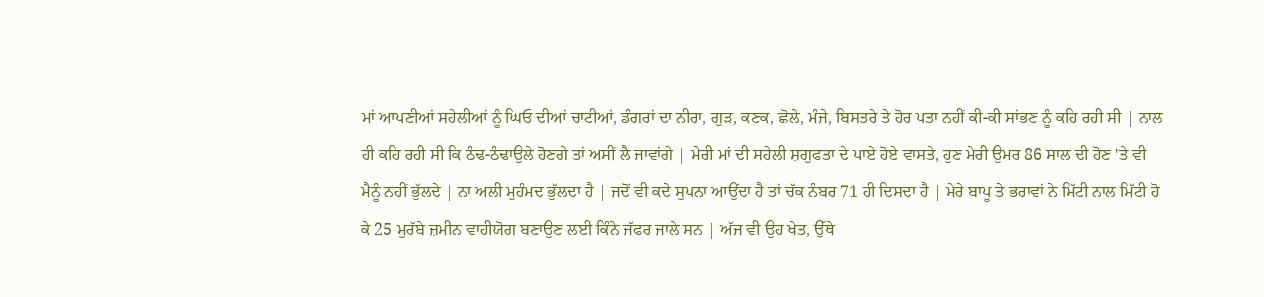ਮਾਂ ਆਪਣੀਆਂ ਸਹੇਲੀਆਂ ਨੂੰ ਘਿਓ ਦੀਆਂ ਚਾਟੀਆਂ, ਡੰਗਰਾਂ ਦਾ ਨੀਰਾ, ਗੁੜ, ਕਣਕ, ਛੋਲੇ, ਮੰਜੇ, ਬਿਸਤਰੇ ਤੇ ਹੋਰ ਪਤਾ ਨਹੀਂ ਕੀ-ਕੀ ਸਾਂਭਣ ਨੂੰ ਕਹਿ ਰਹੀ ਸੀ | ਨਾਲ ਹੀ ਕਹਿ ਰਹੀ ਸੀ ਕਿ ਠੰਢ-ਠੰਢਾਉਲੇ ਹੋਣਗੇ ਤਾਂ ਅਸੀਂ ਲੈ ਜਾਵਾਂਗੇ | ਮੇਰੀ ਮਾਂ ਦੀ ਸਹੇਲੀ ਸ਼ਗੁਫਤਾ ਦੇ ਪਾਏ ਹੋਏ ਵਾਸਤੇ, ਹੁਣ ਮੇਰੀ ਉਮਰ 86 ਸਾਲ ਦੀ ਹੋਣ 'ਤੇ ਵੀ ਮੈਨੂੰ ਨਹੀਂ ਭੁੱਲਦੇ | ਨਾ ਅਲੀ ਮੁਹੰਮਦ ਭੁੱਲਦਾ ਹੈ | ਜਦੋਂ ਵੀ ਕਦੇ ਸੁਪਨਾ ਆਉਂਦਾ ਹੈ ਤਾਂ ਚੱਕ ਨੰਬਰ 71 ਹੀ ਦਿਸਦਾ ਹੈ | ਮੇਰੇ ਬਾਪੂ ਤੇ ਭਰਾਵਾਂ ਨੇ ਮਿੱਟੀ ਨਾਲ ਮਿੱਟੀ ਹੋ ਕੇ 25 ਮੁਰੱਬੇ ਜ਼ਮੀਨ ਵਾਹੀਯੋਗ ਬਣਾਉਣ ਲਈ ਕਿੰਨੇ ਜੱਫਰ ਜਾਲੇ ਸਨ | ਅੱਜ ਵੀ ਉਹ ਖੇਤ, ਉੱਥੇ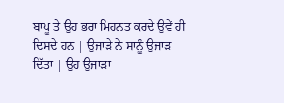ਬਾਪੂ ਤੇ ਉਹ ਭਰਾ ਮਿਹਨਤ ਕਰਦੇ ਉਵੇਂ ਹੀ ਦਿਸਦੇ ਹਨ | ਉਜਾੜੇ ਨੇ ਸਾਨੂੰ ਉਜਾੜ ਦਿੱਤਾ | ਉਹ ਉਜਾੜਾ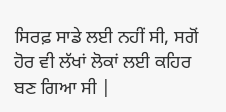ਸਿਰਫ਼ ਸਾਡੇ ਲਈ ਨਹੀਂ ਸੀ, ਸਗੋਂ ਹੋਰ ਵੀ ਲੱਖਾਂ ਲੋਕਾਂ ਲਈ ਕਹਿਰ ਬਣ ਗਿਆ ਸੀ |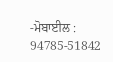-ਮੋਬਾਈਲ : 94785-51842